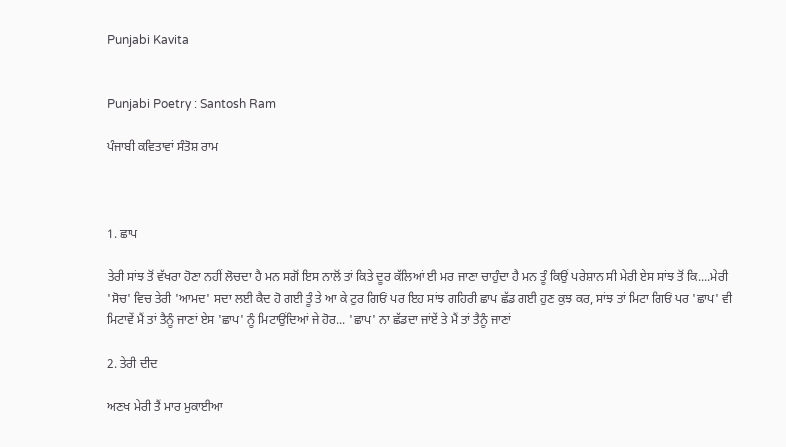Punjabi Kavita


Punjabi Poetry : Santosh Ram

ਪੰਜਾਬੀ ਕਵਿਤਾਵਾਂ ਸੰਤੋਸ਼ ਰਾਮ



1. ਛਾਪ

ਤੇਰੀ ਸਾਂਝ ਤੋਂ ਵੱਖਰਾ ਹੋਣਾ ਨਹੀਂ ਲੋਚਦਾ ਹੈ ਮਨ ਸਗੋਂ ਇਸ ਨਾਲੋਂ ਤਾਂ ਕਿਤੇ ਦੂਰ ਕੱਲਿਆਂ ਈ ਮਰ ਜਾਣਾ ਚਾਹੁੰਦਾ ਹੈ ਮਨ ਤੂੰ ਕਿਉਂ ਪਰੇਸ਼ਾਨ ਸੀ ਮੇਰੀ ਏਸ ਸਾਂਝ ਤੋਂ ਕਿ....ਮੇਰੀ 'ਸੋਚ' ਵਿਚ ਤੇਰੀ 'ਆਮਦ' ਸਦਾ ਲਈ ਕੈਦ ਹੋ ਗਈ ਤੂੰ ਤੇ ਆ ਕੇ ਟੁਰ ਗਿਓਂ ਪਰ ਇਹ ਸਾਂਝ ਗਹਿਰੀ ਛਾਪ ਛੱਡ ਗਈ ਹੁਣ ਕੁਝ ਕਰ, ਸਾਂਝ ਤਾਂ ਮਿਟਾ ਗਿਓਂ ਪਰ 'ਛਾਪ' ਵੀ ਮਿਟਾਵੇਂ ਮੈਂ ਤਾਂ ਤੈਨੂੰ ਜਾਣਾਂ ਏਸ 'ਛਾਪ' ਨੂੰ ਮਿਟਾਉਂਦਿਆਂ ਜੇ ਹੋਰ... 'ਛਾਪ' ਨਾ ਛੱਡਦਾ ਜਾਂਏਂ ਤੇ ਮੈਂ ਤਾਂ ਤੈਨੂੰ ਜਾਣਾਂ

2. ਤੇਰੀ ਦੀਦ

ਅਣਖ ਮੇਰੀ ਤੈਂ ਮਾਰ ਮੁਕਾਈਆ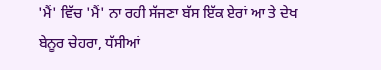'ਮੈਂ' ਵਿੱਚ 'ਮੈਂ' ਨਾ ਰਹੀ ਸੱਜਣਾ ਬੱਸ ਇੱਕ ਏਰਾਂ ਆ ਤੇ ਦੇਖ ਬੇਨੂਰ ਚੇਹਰਾ, ਧੱਸੀਆਂ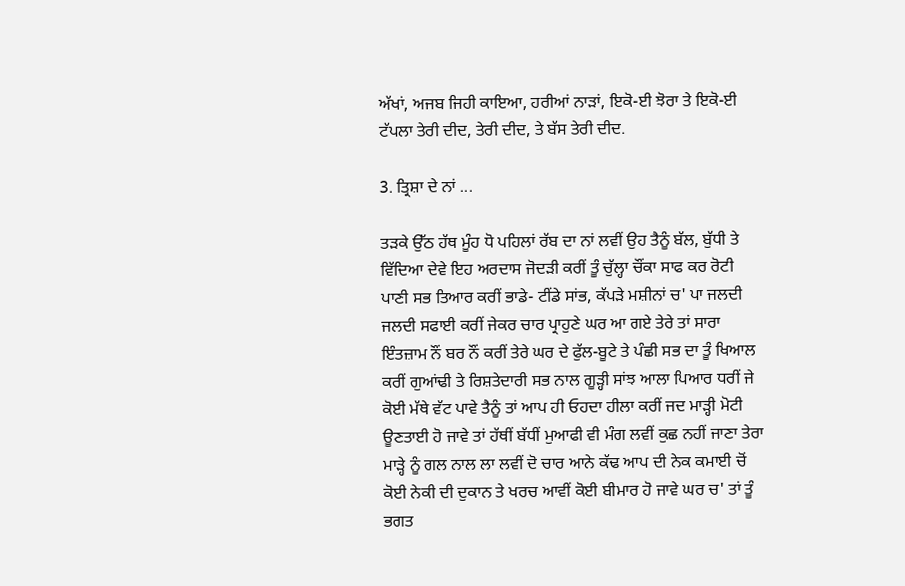ਅੱਖਾਂ, ਅਜਬ ਜਿਹੀ ਕਾਇਆ, ਹਰੀਆਂ ਨਾੜਾਂ, ਇਕੋ-ਈ ਝੋਰਾ ਤੇ ਇਕੋ-ਈ ਟੱਪਲਾ ਤੇਰੀ ਦੀਦ, ਤੇਰੀ ਦੀਦ, ਤੇ ਬੱਸ ਤੇਰੀ ਦੀਦ.

3. ਤ੍ਰਿਸ਼ਾ ਦੇ ਨਾਂ ...

ਤੜਕੇ ਉੱਠ ਹੱਥ ਮੂੰਹ ਧੋ ਪਹਿਲਾਂ ਰੱਬ ਦਾ ਨਾਂ ਲਵੀਂ ਉਹ ਤੈਨੂੰ ਬੱਲ, ਬੁੱਧੀ ਤੇ ਵਿੱਦਿਆ ਦੇਵੇ ਇਹ ਅਰਦਾਸ ਜੋਦੜੀ ਕਰੀਂ ਤੂੰ ਚੁੱਲ੍ਹਾ ਚੌਂਕਾ ਸਾਫ ਕਰ ਰੋਟੀ ਪਾਣੀ ਸਭ ਤਿਆਰ ਕਰੀਂ ਭਾਡੇ- ਟੀਂਡੇ ਸਾਂਭ, ਕੱਪੜੇ ਮਸ਼ੀਨਾਂ ਚ' ਪਾ ਜਲਦੀ ਜਲਦੀ ਸਫਾਈ ਕਰੀਂ ਜੇਕਰ ਚਾਰ ਪ੍ਰਾਹੁਣੇ ਘਰ ਆ ਗਏ ਤੇਰੇ ਤਾਂ ਸਾਰਾ ਇੰਤਜ਼ਾਮ ਨੌਂ ਬਰ ਨੌਂ ਕਰੀਂ ਤੇਰੇ ਘਰ ਦੇ ਫੁੱਲ-ਬੂਟੇ ਤੇ ਪੰਛੀ ਸਭ ਦਾ ਤੂੰ ਖਿਆਲ ਕਰੀਂ ਗੁਆਂਢੀ ਤੇ ਰਿਸ਼ਤੇਦਾਰੀ ਸਭ ਨਾਲ ਗੂੜ੍ਹੀ ਸਾਂਝ ਆਲਾ ਪਿਆਰ ਧਰੀਂ ਜੇ ਕੋਈ ਮੱਥੇ ਵੱਟ ਪਾਵੇ ਤੈਨੂੰ ਤਾਂ ਆਪ ਹੀ ਓਹਦਾ ਹੀਲਾ ਕਰੀਂ ਜਦ ਮਾੜ੍ਹੀ ਮੋਟੀ ਊਣਤਾਈ ਹੋ ਜਾਵੇ ਤਾਂ ਹੱਥੀਂ ਬੱਧੀਂ ਮੁਆਫੀ ਵੀ ਮੰਗ ਲਵੀਂ ਕੁਛ ਨਹੀਂ ਜਾਣਾ ਤੇਰਾ ਮਾੜ੍ਹੇ ਨੂੰ ਗਲ ਨਾਲ ਲਾ ਲਵੀਂ ਦੋ ਚਾਰ ਆਨੇ ਕੱਢ ਆਪ ਦੀ ਨੇਕ ਕਮਾਈ ਚੋਂ ਕੋਈ ਨੇਕੀ ਦੀ ਦੁਕਾਨ ਤੇ ਖਰਚ ਆਵੀਂ ਕੋਈ ਬੀਮਾਰ ਹੋ ਜਾਵੇ ਘਰ ਚ' ਤਾਂ ਤੂੰ ਭਗਤ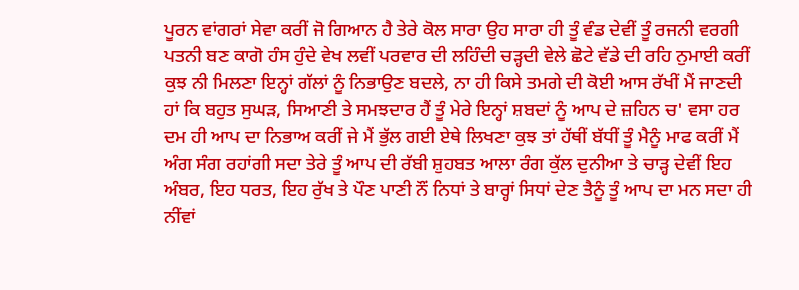ਪੂਰਨ ਵਾਂਗਰਾਂ ਸੇਵਾ ਕਰੀਂ ਜੋ ਗਿਆਨ ਹੈ ਤੇਰੇ ਕੋਲ ਸਾਰਾ ਉਹ ਸਾਰਾ ਹੀ ਤੂੰ ਵੰਡ ਦੇਵੀਂ ਤੂੰ ਰਜਨੀ ਵਰਗੀ ਪਤਨੀ ਬਣ ਕਾਗੋ ਹੰਸ ਹੁੰਦੇ ਵੇਖ ਲਵੀਂ ਪਰਵਾਰ ਦੀ ਲਹਿੰਦੀ ਚੜ੍ਹਦੀ ਵੇਲੇ ਛੋਟੇ ਵੱਡੇ ਦੀ ਰਹਿ ਨੁਮਾਈ ਕਰੀਂ ਕੁਝ ਨੀ ਮਿਲਣਾ ਇਨ੍ਹਾਂ ਗੱਲਾਂ ਨੂੰ ਨਿਭਾਉਣ ਬਦਲੇ, ਨਾ ਹੀ ਕਿਸੇ ਤਮਗੇ ਦੀ ਕੋਈ ਆਸ ਰੱਖੀਂ ਮੈਂ ਜਾਣਦੀ ਹਾਂ ਕਿ ਬਹੁਤ ਸੁਘੜ, ਸਿਆਣੀ ਤੇ ਸਮਝਦਾਰ ਹੈਂ ਤੂੰ ਮੇਰੇ ਇਨ੍ਹਾਂ ਸ਼ਬਦਾਂ ਨੂੰ ਆਪ ਦੇ ਜ਼ਹਿਨ ਚ' ਵਸਾ ਹਰ ਦਮ ਹੀ ਆਪ ਦਾ ਨਿਭਾਅ ਕਰੀਂ ਜੇ ਮੈਂ ਭੁੱਲ ਗਈ ਏਥੇ ਲਿਖਣਾ ਕੁਝ ਤਾਂ ਹੱਥੀਂ ਬੱਧੀਂ ਤੂੰ ਮੈਨੂੰ ਮਾਫ ਕਰੀਂ ਮੈਂ ਅੰਗ ਸੰਗ ਰਹਾਂਗੀ ਸਦਾ ਤੇਰੇ ਤੂੰ ਆਪ ਦੀ ਰੱਬੀ ਸ਼ੁਹਬਤ ਆਲਾ ਰੰਗ ਕੁੱਲ ਦੁਨੀਆ ਤੇ ਚਾੜ੍ਹ ਦੇਵੀਂ ਇਹ ਅੰਬਰ, ਇਹ ਧਰਤ, ਇਹ ਰੁੱਖ ਤੇ ਪੌਣ ਪਾਣੀ ਨੌਂ ਨਿਧਾਂ ਤੇ ਬਾਰ੍ਹਾਂ ਸਿਧਾਂ ਦੇਣ ਤੈਨੂੰ ਤੂੰ ਆਪ ਦਾ ਮਨ ਸਦਾ ਹੀ ਨੀਂਵਾਂ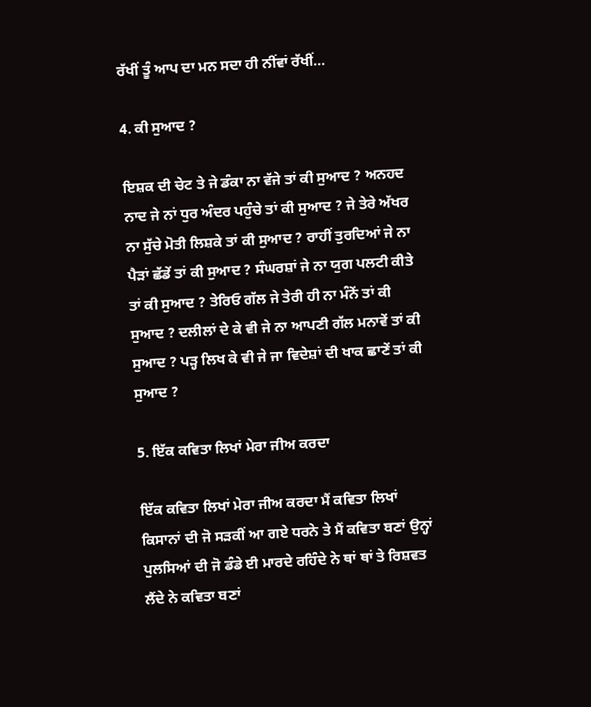ਰੱਖੀਂ ਤੂੰ ਆਪ ਦਾ ਮਨ ਸਦਾ ਹੀ ਨੀਂਵਾਂ ਰੱਖੀਂ...

4. ਕੀ ਸੁਆਦ ?

ਇਸ਼ਕ ਦੀ ਚੇਟ ਤੇ ਜੇ ਡੰਕਾ ਨਾ ਵੱਜੇ ਤਾਂ ਕੀ ਸੁਆਦ ? ਅਨਹਦ ਨਾਦ ਜੇ ਨਾਂ ਧੁਰ ਅੰਦਰ ਪਹੁੰਚੇ ਤਾਂ ਕੀ ਸੁਆਦ ? ਜੇ ਤੇਰੇ ਅੱਖਰ ਨਾ ਸੁੱਚੇ ਮੋਤੀ ਲਿਸ਼ਕੇ ਤਾਂ ਕੀ ਸੁਆਦ ? ਰਾਹੀਂ ਤੁਰਦਿਆਂ ਜੇ ਨਾ ਪੈੜਾਂ ਛੱਡੇਂ ਤਾਂ ਕੀ ਸੁਆਦ ? ਸੰਘਰਸ਼ਾਂ ਜੇ ਨਾ ਯੁਗ ਪਲਟੀ ਕੀਤੇ ਤਾਂ ਕੀ ਸੁਆਦ ? ਤੇਰਿਓ ਗੱਲ ਜੇ ਤੇਰੀ ਹੀ ਨਾ ਮੰਨੇਂ ਤਾਂ ਕੀ ਸੁਆਦ ? ਦਲੀਲਾਂ ਦੇ ਕੇ ਵੀ ਜੇ ਨਾ ਆਪਣੀ ਗੱਲ ਮਨਾਵੇਂ ਤਾਂ ਕੀ ਸੁਆਦ ? ਪੜ੍ਹ ਲਿਖ ਕੇ ਵੀ ਜੇ ਜਾ ਵਿਦੇਸ਼ਾਂ ਦੀ ਖਾਕ ਛਾਣੇਂ ਤਾਂ ਕੀ ਸੁਆਦ ?

5. ਇੱਕ ਕਵਿਤਾ ਲਿਖਾਂ ਮੇਰਾ ਜੀਅ ਕਰਦਾ

ਇੱਕ ਕਵਿਤਾ ਲਿਖਾਂ ਮੇਰਾ ਜੀਅ ਕਰਦਾ ਮੈਂ ਕਵਿਤਾ ਲਿਖਾਂ ਕਿਸਾਨਾਂ ਦੀ ਜੋ ਸੜਕੀਂ ਆ ਗਏ ਧਰਨੇ ਤੇ ਮੈਂ ਕਵਿਤਾ ਬਣਾਂ ਉਨ੍ਹਾਂ ਪੁਲਸਿਆਂ ਦੀ ਜੋ ਡੰਡੇ ਈ ਮਾਰਦੇ ਰਹਿੰਦੇ ਨੇ ਥਾਂ ਥਾਂ ਤੇ ਰਿਸ਼ਵਤ ਲੈਂਦੇ ਨੇ ਕਵਿਤਾ ਬਣਾਂ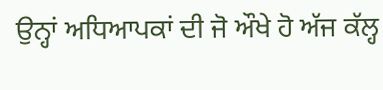ਉਨ੍ਹਾਂ ਅਧਿਆਪਕਾਂ ਦੀ ਜੋ ਔਖੇ ਹੋ ਅੱਜ ਕੱਲ੍ਹ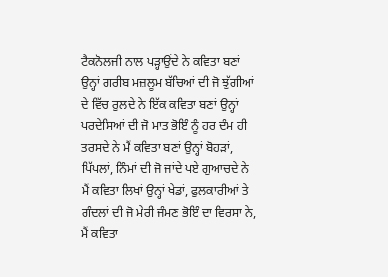ਟੈਕਨੋਲਜੀ ਨਾਲ ਪੜ੍ਹਾਉਂਦੇ ਨੇ ਕਵਿਤਾ ਬਣਾਂ ਉਨ੍ਹਾਂ ਗਰੀਬ ਮਜ਼ਲੂਮ ਬੱਚਿਆਂ ਦੀ ਜੋ ਝੁੱਗੀਆਂ ਦੇ ਵਿੱਚ ਰੁਲਦੇ ਨੇ ਇੱਕ ਕਵਿਤਾ ਬਣਾਂ ਉਨ੍ਹਾਂ ਪਰਦੇਸਿਆਂ ਦੀ ਜੋ ਮਾਤ ਭੋਇੰ ਨੂੰ ਹਰ ਦੰਮ ਹੀ ਤਰਸਦੇ ਨੇ ਮੈਂ ਕਵਿਤਾ ਬਣਾਂ ਉਨ੍ਹਾਂ ਬੋਹੜਾਂ, ਪਿੱਪਲਾਂ, ਨਿੰਮਾਂ ਦੀ ਜੋ ਜਾਂਦੇ ਪਏ ਗੁਆਚਦੇ ਨੇ ਮੈਂ ਕਵਿਤਾ ਲਿਖਾਂ ਉਨ੍ਹਾਂ ਖੇਡਾਂ, ਫੁਲਕਾਰੀਆਂ ਤੇ ਗੰਦਲਾਂ ਦੀ ਜੋ ਮੇਰੀ ਜੰਮਣ ਭੋਇੰ ਦਾ ਵਿਰਸਾ ਨੇ, ਮੈਂ ਕਵਿਤਾ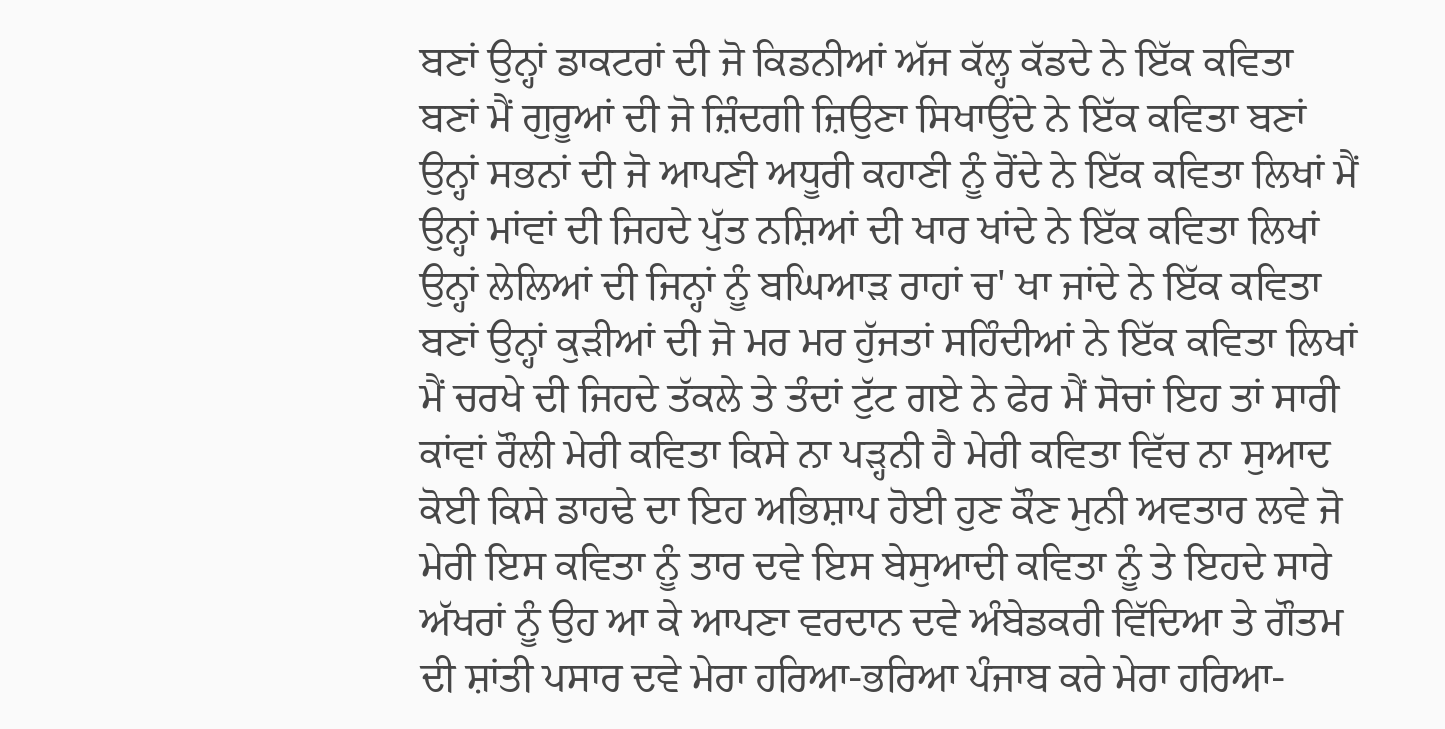ਬਣਾਂ ਉਨ੍ਹਾਂ ਡਾਕਟਰਾਂ ਦੀ ਜੋ ਕਿਡਨੀਆਂ ਅੱਜ ਕੱਲ੍ਹ ਕੱਡਦੇ ਨੇ ਇੱਕ ਕਵਿਤਾ ਬਣਾਂ ਮੈਂ ਗੁਰੂਆਂ ਦੀ ਜੋ ਜ਼ਿੰਦਗੀ ਜ਼ਿਉਣਾ ਸਿਖਾਉਂਦੇ ਨੇ ਇੱਕ ਕਵਿਤਾ ਬਣਾਂ ਉਨ੍ਹਾਂ ਸਭਨਾਂ ਦੀ ਜੋ ਆਪਣੀ ਅਧੂਰੀ ਕਹਾਣੀ ਨੂੰ ਰੋਂਦੇ ਨੇ ਇੱਕ ਕਵਿਤਾ ਲਿਖਾਂ ਮੈਂ ਉਨ੍ਹਾਂ ਮਾਂਵਾਂ ਦੀ ਜਿਹਦੇ ਪੁੱਤ ਨਸ਼ਿਆਂ ਦੀ ਖਾਰ ਖਾਂਦੇ ਨੇ ਇੱਕ ਕਵਿਤਾ ਲਿਖਾਂ ਉਨ੍ਹਾਂ ਲੇਲਿਆਂ ਦੀ ਜਿਨ੍ਹਾਂ ਨੂੰ ਬਘਿਆੜ ਰਾਹਾਂ ਚ' ਖਾ ਜਾਂਦੇ ਨੇ ਇੱਕ ਕਵਿਤਾ ਬਣਾਂ ਉਨ੍ਹਾਂ ਕੁੜੀਆਂ ਦੀ ਜੋ ਮਰ ਮਰ ਹੁੱਜਤਾਂ ਸਹਿੰਦੀਆਂ ਨੇ ਇੱਕ ਕਵਿਤਾ ਲਿਖਾਂ ਮੈਂ ਚਰਖੇ ਦੀ ਜਿਹਦੇ ਤੱਕਲੇ ਤੇ ਤੰਦਾਂ ਟੁੱਟ ਗਏ ਨੇ ਫੇਰ ਮੈਂ ਸੋਚਾਂ ਇਹ ਤਾਂ ਸਾਰੀ ਕਾਂਵਾਂ ਰੌਲੀ ਮੇਰੀ ਕਵਿਤਾ ਕਿਸੇ ਨਾ ਪੜ੍ਹਨੀ ਹੈ ਮੇਰੀ ਕਵਿਤਾ ਵਿੱਚ ਨਾ ਸੁਆਦ ਕੋਈ ਕਿਸੇ ਡਾਹਢੇ ਦਾ ਇਹ ਅਭਿਸ਼ਾਪ ਹੋਈ ਹੁਣ ਕੌਣ ਮੁਨੀ ਅਵਤਾਰ ਲਵੇ ਜੋ ਮੇਰੀ ਇਸ ਕਵਿਤਾ ਨੂੰ ਤਾਰ ਦਵੇ ਇਸ ਬੇਸੁਆਦੀ ਕਵਿਤਾ ਨੂੰ ਤੇ ਇਹਦੇ ਸਾਰੇ ਅੱਖਰਾਂ ਨੂੰ ਉਹ ਆ ਕੇ ਆਪਣਾ ਵਰਦਾਨ ਦਵੇ ਅੰਬੇਡਕਰੀ ਵਿੱਦਿਆ ਤੇ ਗੌਤਮ ਦੀ ਸ਼ਾਂਤੀ ਪਸਾਰ ਦਵੇ ਮੇਰਾ ਹਰਿਆ-ਭਰਿਆ ਪੰਜਾਬ ਕਰੇ ਮੇਰਾ ਹਰਿਆ-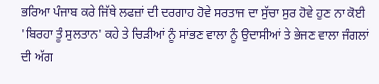ਭਰਿਆ ਪੰਜਾਬ ਕਰੇ ਜਿੱਥੇ ਲਫਜ਼ਾਂ ਦੀ ਦਰਗਾਹ ਹੋਵੇ ਸਰਤਾਜ ਦਾ ਸੁੱਚਾ ਸੁਰ ਹੋਵੇ ਹੁਣ ਨਾ ਕੋਈ 'ਬਿਰਹਾ ਤੂੰ ਸੁਲਤਾਨ' ਕਹੇ ਤੇ ਚਿੜੀਆਂ ਨੂੰ ਸਾਂਭਣ ਵਾਲਾ ਨੂੰ ਉਦਾਸੀਆਂ ਤੇ ਭੇਜਣ ਵਾਲਾ ਜੰਗਲਾਂ ਦੀ ਅੱਗ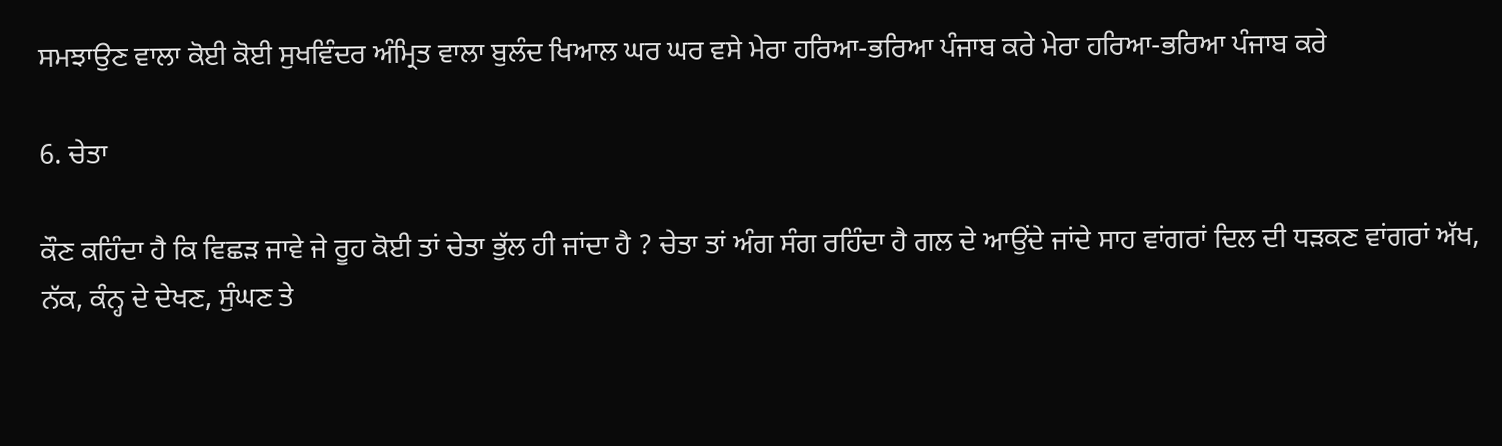ਸਮਝਾਉਣ ਵਾਲਾ ਕੋਈ ਕੋਈ ਸੁਖਵਿੰਦਰ ਅੰਮ੍ਰਿਤ ਵਾਲਾ ਬੁਲੰਦ ਖਿਆਲ ਘਰ ਘਰ ਵਸੇ ਮੇਰਾ ਹਰਿਆ-ਭਰਿਆ ਪੰਜਾਬ ਕਰੇ ਮੇਰਾ ਹਰਿਆ-ਭਰਿਆ ਪੰਜਾਬ ਕਰੇ

6. ਚੇਤਾ

ਕੌਣ ਕਹਿੰਦਾ ਹੈ ਕਿ ਵਿਛੜ ਜਾਵੇ ਜੇ ਰੂਹ ਕੋਈ ਤਾਂ ਚੇਤਾ ਭੁੱਲ ਹੀ ਜਾਂਦਾ ਹੈ ? ਚੇਤਾ ਤਾਂ ਅੰਗ ਸੰਗ ਰਹਿੰਦਾ ਹੈ ਗਲ ਦੇ ਆਉਂਦੇ ਜਾਂਦੇ ਸਾਹ ਵਾਂਗਰਾਂ ਦਿਲ ਦੀ ਧੜਕਣ ਵਾਂਗਰਾਂ ਅੱਖ, ਨੱਕ, ਕੰਨ੍ਹ ਦੇ ਦੇਖਣ, ਸੁੰਘਣ ਤੇ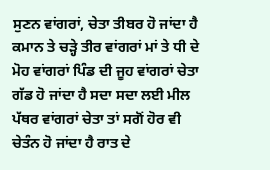ਸੁਣਨ ਵਾਂਗਰਾਂ, ਚੇਤਾ ਤੀਬਰ ਹੋ ਜਾਂਦਾ ਹੈ ਕਮਾਨ ਤੇ ਚੜ੍ਹੇ ਤੀਰ ਵਾਂਗਰਾਂ ਮਾਂ ਤੇ ਧੀ ਦੇ ਮੋਹ ਵਾਂਗਰਾਂ ਪਿੰਡ ਦੀ ਜੂਹ ਵਾਂਗਰਾਂ ਚੇਤਾ ਗੱਡ ਹੋ ਜਾਂਦਾ ਹੈ ਸਦਾ ਸਦਾ ਲਈ ਮੀਲ ਪੱਥਰ ਵਾਂਗਰਾਂ ਚੇਤਾ ਤਾਂ ਸਗੋਂ ਹੋਰ ਵੀ ਚੇਤੰਨ ਹੋ ਜਾਂਦਾ ਹੈ ਰਾਤ ਦੇ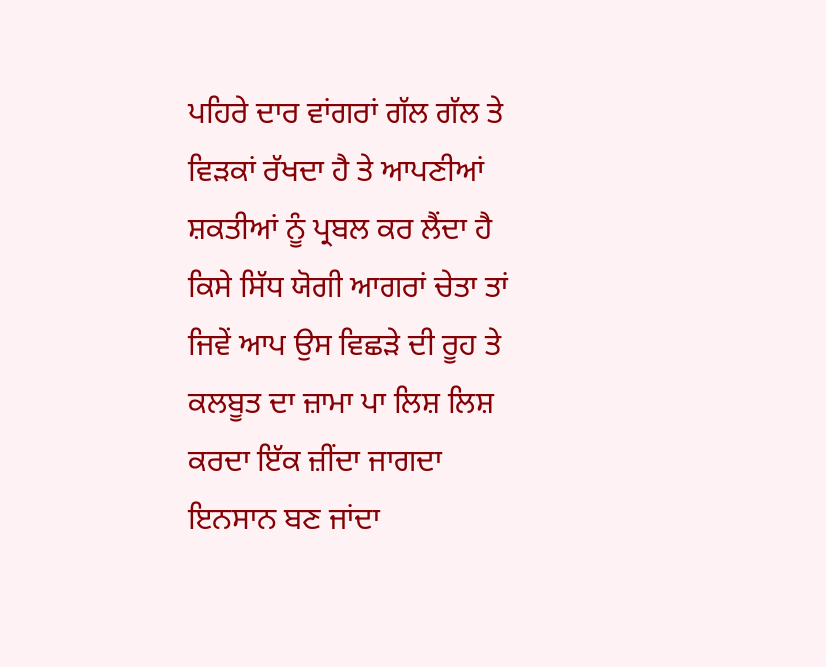ਪਹਿਰੇ ਦਾਰ ਵਾਂਗਰਾਂ ਗੱਲ ਗੱਲ ਤੇ ਵਿੜਕਾਂ ਰੱਖਦਾ ਹੈ ਤੇ ਆਪਣੀਆਂ ਸ਼ਕਤੀਆਂ ਨੂੰ ਪ੍ਰਬਲ ਕਰ ਲੈਂਦਾ ਹੈ ਕਿਸੇ ਸਿੱਧ ਯੋਗੀ ਆਗਰਾਂ ਚੇਤਾ ਤਾਂ ਜਿਵੇਂ ਆਪ ਉਸ ਵਿਛੜੇ ਦੀ ਰੂਹ ਤੇ ਕਲਬੂਤ ਦਾ ਜ਼ਾਮਾ ਪਾ ਲਿਸ਼ ਲਿਸ਼ ਕਰਦਾ ਇੱਕ ਜ਼ੀਂਦਾ ਜਾਗਦਾ ਇਨਸਾਨ ਬਣ ਜਾਂਦਾ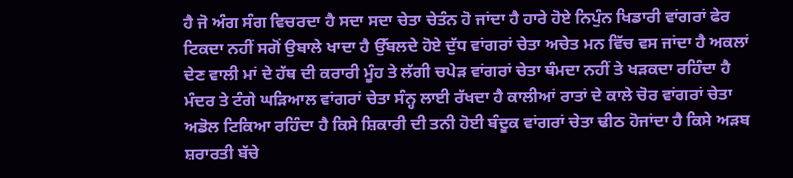ਹੈ ਜੋ ਅੰਗ ਸੰਗ ਵਿਚਰਦਾ ਹੈ ਸਦਾ ਸਦਾ ਚੇਤਾ ਚੇਤੰਨ ਹੋ ਜਾਂਦਾ ਹੈ ਹਾਰੇ ਹੋਏ ਨਿਪੁੰਨ ਖਿਡਾਰੀ ਵਾਂਗਰਾਂ ਫੇਰ ਟਿਕਦਾ ਨਹੀਂ ਸਗੋਂ ਉਬਾਲੇ ਖਾਦਾ ਹੈ ਉੱਬਲਦੇ ਹੋਏ ਦੁੱਧ ਵਾਂਗਰਾਂ ਚੇਤਾ ਅਚੇਤ ਮਨ ਵਿੱਚ ਵਸ ਜਾਂਦਾ ਹੈ ਅਕਲਾਂ ਦੇਣ ਵਾਲੀ ਮਾਂ ਦੇ ਹੱਥ ਦੀ ਕਰਾਰੀ ਮੂੰਹ ਤੇ ਲੱਗੀ ਚਪੇੜ ਵਾਂਗਰਾਂ ਚੇਤਾ ਥੰਮਦਾ ਨਹੀਂ ਤੇ ਖੜਕਦਾ ਰਹਿੰਦਾ ਹੈ ਮੰਦਰ ਤੇ ਟੰਗੇ ਘੜਿਆਲ ਵਾਂਗਰਾਂ ਚੇਤਾ ਸੰਨ੍ਹ ਲਾਈ ਰੱਖਦਾ ਹੈ ਕਾਲੀਆਂ ਰਾਤਾਂ ਦੇ ਕਾਲੇ ਚੋਰ ਵਾਂਗਰਾਂ ਚੇਤਾ ਅਡੋਲ ਟਿਕਿਆ ਰਹਿੰਦਾ ਹੈ ਕਿਸੇ ਸ਼ਿਕਾਰੀ ਦੀ ਤਨੀ ਹੋਈ ਬੰਦੂਕ ਵਾਂਗਰਾਂ ਚੇਤਾ ਢੀਠ ਹੋਜਾਂਦਾ ਹੈ ਕਿਸੇ ਅੜਬ ਸ਼ਰਾਰਤੀ ਬੱਚੇ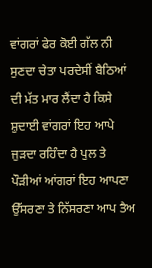ਵਾਂਗਰਾਂ ਫੇਰ ਕੋਈ ਗੱਲ ਨੀ ਸੁਣਦਾ ਚੇਤਾ ਪਰਦੇਸੀਂ ਬੈਠਿਆਂ ਦੀ ਮੱਤ ਮਾਰ ਲੈਂਦਾ ਹੈ ਕਿਸੇ ਸ਼ੁਦਾਈ ਵਾਂਗਰਾਂ ਇਹ ਆਪੇ ਜੁੜਦਾ ਰਹਿੰਦਾ ਹੈ ਪੁਲ ਤੇ ਪੌੜੀਆਂ ਆਂਗਰਾਂ ਇਹ ਆਪਣਾ ਉੱਸਰਣਾ ਤੇ ਨਿੱਸਰਣਾ ਆਪ ਤੈਅ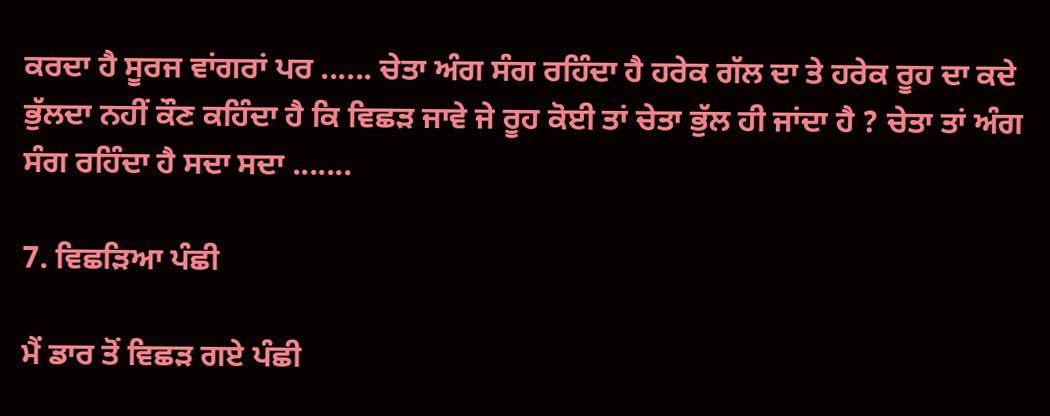ਕਰਦਾ ਹੈ ਸੂਰਜ ਵਾਂਗਰਾਂ ਪਰ ...... ਚੇਤਾ ਅੰਗ ਸੰਗ ਰਹਿੰਦਾ ਹੈ ਹਰੇਕ ਗੱਲ ਦਾ ਤੇ ਹਰੇਕ ਰੂਹ ਦਾ ਕਦੇ ਭੁੱਲਦਾ ਨਹੀਂ ਕੌਣ ਕਹਿੰਦਾ ਹੈ ਕਿ ਵਿਛੜ ਜਾਵੇ ਜੇ ਰੂਹ ਕੋਈ ਤਾਂ ਚੇਤਾ ਭੁੱਲ ਹੀ ਜਾਂਦਾ ਹੈ ? ਚੇਤਾ ਤਾਂ ਅੰਗ ਸੰਗ ਰਹਿੰਦਾ ਹੈ ਸਦਾ ਸਦਾ .......

7. ਵਿਛੜਿਆ ਪੰਛੀ

ਮੈਂ ਡਾਰ ਤੋਂ ਵਿਛੜ ਗਏ ਪੰਛੀ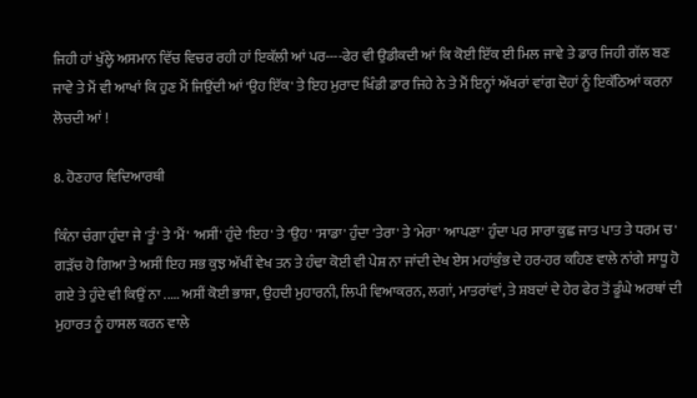ਜਿਹੀ ਹਾਂ ਖੁੱਲ੍ਹੇ ਅਸਮਾਨ ਵਿੱਚ ਵਿਚਰ ਰਹੀ ਹਾਂ ਇਕੱਲੀ ਆਂ ਪਰ----ਫੇਰ ਵੀ ਉਡੀਕਦੀ ਆਂ ਕਿ ਕੋਈ ਇੱਕ ਈ ਮਿਲ ਜਾਵੇ ਤੇ ਡਾਰ ਜਿਹੀ ਗੱਲ ਬਣ ਜਾਵੇ ਤੇ ਮੈਂ ਵੀ ਆਖਾਂ ਕਿ ਹੁਣ ਮੈਂ ਜਿਉਂਦੀ ਆਂ 'ਉਹ ਇੱਕ' ਤੇ ਇਹ ਮੁਰਾਦ ਖਿੰਡੀ ਡਾਰ ਜਿਹੇ ਨੇ ਤੇ ਮੈਂ ਇਨ੍ਹਾਂ ਅੱਖਰਾਂ ਵਾਂਗ ਦੋਹਾਂ ਨੂੰ ਇਕੱਠਿਆਂ ਕਰਨਾ ਲੋਚਦੀ ਆਂ !

8. ਹੋਣਹਾਰ ਵਿਦਿਆਰਥੀ

ਕਿੰਨਾ ਚੰਗਾ ਹੁੰਦਾ ਜੇ 'ਤੂੰ' ਤੇ 'ਮੈਂ' 'ਅਸੀਂ' ਹੁੰਦੇ 'ਇਹ' ਤੇ 'ਉਹ' 'ਸਾਡਾ' ਹੁੰਦਾ 'ਤੇਰਾ' ਤੇ 'ਮੇਰਾ' 'ਆਪਣਾ' ਹੁੰਦਾ ਪਰ ਸਾਰਾ ਕੁਛ ਜਾਤ ਪਾਤ ਤੇ ਧਰਮ ਚ' ਗੜੱਚ ਹੋ ਗਿਆ ਤੇ ਅਸੀਂ ਇਹ ਸਭ ਕੁਝ ਅੱਖੀਂ ਵੇਖ ਤਨ ਤੇ ਹੰਢਾ ਕੋਈ ਵੀ ਪੇਸ਼ ਨਾ ਜਾਂਦੀ ਦੇਖ ਏਸ ਮਹਾਂਕੁੰਭ ਦੇ ਹਰ-ਹਰ ਕਹਿਣ ਵਾਲੇ ਨਾਂਗੇ ਸਾਧੂ ਹੋ ਗਏ ਤੇ ਹੁੰਦੇ ਵੀ ਕਿਉਂ ਨਾ ..... ਅਸੀਂ ਕੋਈ ਭਾਸ਼ਾ, ਉਹਦੀ ਮੁਹਾਰਨੀ, ਲਿਪੀ ਵਿਆਕਰਨ, ਲਗਾਂ, ਮਾਤਰਾਂਵਾਂ, ਤੇ ਸ਼ਬਦਾਂ ਦੇ ਹੇਰ ਫੇਰ ਤੋਂ ਡੂੰਘੇ ਅਰਥਾਂ ਦੀ ਮੁਹਾਰਤ ਨੂੰ ਹਾਸਲ ਕਰਨ ਵਾਲੇ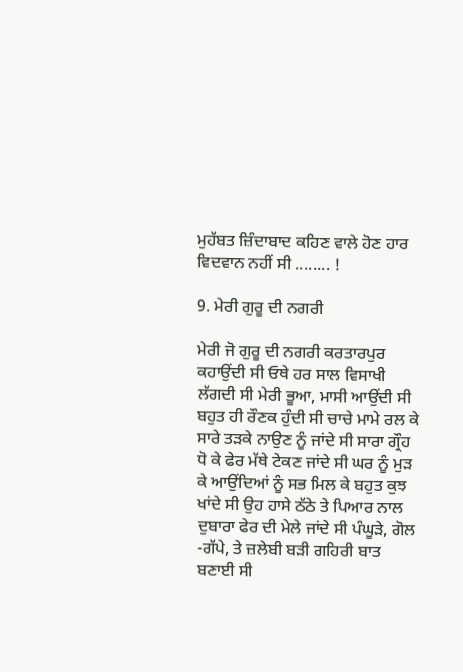ਮੁਹੱਬਤ ਜ਼ਿੰਦਾਬਾਦ ਕਹਿਣ ਵਾਲੇ ਹੋਣ ਹਾਰ ਵਿਦਵਾਨ ਨਹੀਂ ਸੀ ........ !

9. ਮੇਰੀ ਗੁਰੂ ਦੀ ਨਗਰੀ

ਮੇਰੀ ਜੋ ਗੁਰੂ ਦੀ ਨਗਰੀ ਕਰਤਾਰਪੁਰ ਕਹਾਉਂਦੀ ਸੀ ਓਥੇ ਹਰ ਸਾਲ ਵਿਸਾਖੀ ਲੱਗਦੀ ਸੀ ਮੇਰੀ ਭੂਆ, ਮਾਸੀ ਆਉਂਦੀ ਸੀ ਬਹੁਤ ਹੀ ਰੌਣਕ ਹੁੰਦੀ ਸੀ ਚਾਚੇ ਮਾਮੇ ਰਲ ਕੇ ਸਾਰੇ ਤੜਕੇ ਨਾਉਣ ਨੂੰ ਜਾਂਦੇ ਸੀ ਸਾਰਾ ਗ੍ਰੌਹ ਧੋ ਕੇ ਫੇਰ ਮੱਥੇ ਟੇਕਣ ਜਾਂਦੇ ਸੀ ਘਰ ਨੂੰ ਮੁੜ ਕੇ ਆਉਂਦਿਆਂ ਨੂੰ ਸਭ ਮਿਲ ਕੇ ਬਹੁਤ ਕੁਝ ਖਾਂਦੇ ਸੀ ਉਹ ਹਾਸੇ ਠੱਠੇ ਤੇ ਪਿਆਰ ਨਾਲ ਦੁਬਾਰਾ ਫੇਰ ਦੀ ਮੇਲੇ ਜਾਂਦੇ ਸੀ ਪੰਘੂੜੇ, ਗੋਲ -ਗੱਪੇ, ਤੇ ਜ਼ਲੇਬੀ ਬੜੀ ਗਹਿਰੀ ਬਾਤ ਬਣਾਈ ਸੀ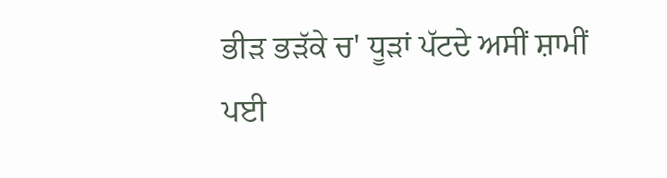ਭੀੜ ਭੜੱਕੇ ਚ' ਧੂੜਾਂ ਪੱਟਦੇ ਅਸੀਂ ਸ਼ਾਮੀਂ ਪਈ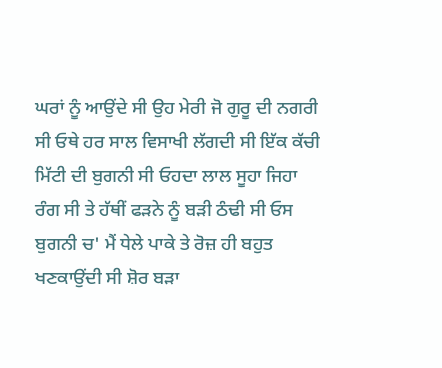ਘਰਾਂ ਨੂੰ ਆਉਂਦੇ ਸੀ ਉਹ ਮੇਰੀ ਜੋ ਗੁਰੂ ਦੀ ਨਗਰੀ ਸੀ ਓਥੇ ਹਰ ਸਾਲ ਵਿਸਾਖੀ ਲੱਗਦੀ ਸੀ ਇੱਕ ਕੱਚੀ ਮਿੱਟੀ ਦੀ ਬੁਗਨੀ ਸੀ ਓਹਦਾ ਲਾਲ ਸੂਹਾ ਜਿਹਾ ਰੰਗ ਸੀ ਤੇ ਹੱਥੀਂ ਫੜਨੇ ਨੂੰ ਬੜੀ ਠੰਢੀ ਸੀ ਓਸ ਬੁਗਨੀ ਚ' ਮੈਂ ਧੇਲੇ ਪਾਕੇ ਤੇ ਰੋਜ਼ ਹੀ ਬਹੁਤ ਖਣਕਾਉਂਦੀ ਸੀ ਸ਼ੋਰ ਬੜਾ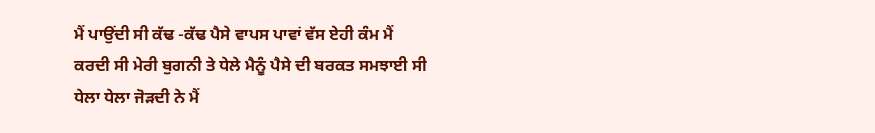ਮੈਂ ਪਾਉਂਦੀ ਸੀ ਕੱਢ -ਕੱਢ ਪੈਸੇ ਵਾਪਸ ਪਾਵਾਂ ਵੱਸ ਏਹੀ ਕੰਮ ਮੈਂ ਕਰਦੀ ਸੀ ਮੇਰੀ ਬੁਗਨੀ ਤੇ ਧੇਲੇ ਮੈਨੂੰ ਪੈਸੇ ਦੀ ਬਰਕਤ ਸਮਝਾਈ ਸੀ ਧੇਲਾ ਧੇਲਾ ਜੋੜਦੀ ਨੇ ਮੈਂ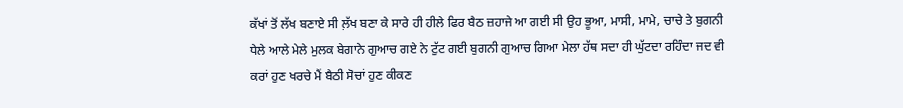ਕੱਖਾਂ ਤੋਂ ਲੱਖ ਬਣਾਏ ਸੀ ਲ਼ੱਖ ਬਣਾ ਕੇ ਸਾਰੇ ਹੀ ਹੀਲੇ ਫਿਰ ਬੈਠ ਜ਼ਹਾਜੇ ਆ ਗਈ ਸੀ ਉਹ ਭੂਆ, ਮਾਸੀ, ਮਾਮੇ, ਚਾਚੇ ਤੇ ਬੁਗਨੀ ਧੇਲੇ ਆਲੇ ਮੇਲੇ ਮੁਲਕ ਬੇਗਾਨੇ ਗੁਆਚ ਗਏ ਨੇ ਟੁੱਟ ਗਈ ਬੁਗਨੀ ਗੁਆਚ ਗਿਆ ਮੇਲਾ ਹੱਥ ਸਦਾ ਹੀ ਘੁੱਟਦਾ ਰਹਿੰਦਾ ਜਦ ਵੀ ਕਰਾਂ ਹੁਣ ਖਰਚੇ ਮੈਂ ਬੈਠੀ ਸੋਚਾਂ ਹੁਣ ਕੀਕਣ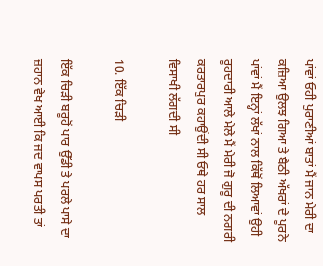ਪਾਂਵਾਂ ਓਹੀ ਪੁਰਾਣੀਆਂ ਬਾਤਾਂ ਮੈਂ ਜਾਨ ਮੇਰੀ ਦਾ ਕਜ਼ਿਆ ਉਲਝ ਗਿਆ ਤੇ ਬੈਠੀ ਅੱਖਰਾਂ ਦੇ ਪੂਰਨੇ ਪਾਂਵਾਂ ਮੈਂ ਇਨ੍ਹਾਂ ਲੱਖਾਂ ਨਾਲ ਕਿੱਥੋਂ ਲਿਆਵਾਂ ਉਹੀ ਰੂਹਦਾਰੀ ਆਲੇ ਮੇਲੇ ਮੈਂ ਮੇਰੀ ਜੋ ਗੁਰੂ ਦੀ ਨਗਰੀ ਕਰਤਾਰਪੁਰ ਕਹਾਉਂਦੀ ਸੀ ਓਥੇ ਹਰ ਸਾਲ ਵਿਸਾਖੀ ਲੱਗਦੀ ਸੀ

10. ਇੱਕ ਚਿੜੀ

ਇੱਕ ਚਿੜੀ ਬਰੂਹੋਂ ਪਾਰ ਉੱਡੀ ਤੇ ਪਰਲੇ ਪਾਸੇ ਦਾ ਜ਼ਹਾਨ ਵੇਖ ਆਈ ਕਿ ਜਦ ਵਾਪਸ ਪਰਤੀ ਤਾਂ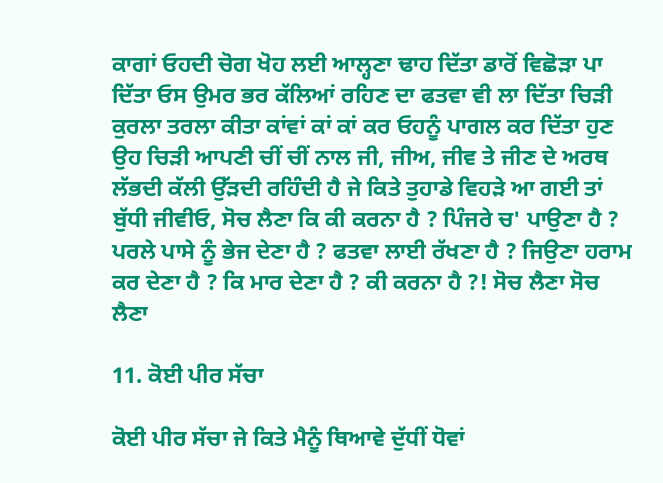ਕਾਗਾਂ ਓਹਦੀ ਚੋਗ ਖੋਹ ਲਈ ਆਲ੍ਹਣਾ ਢਾਹ ਦਿੱਤਾ ਡਾਰੋਂ ਵਿਛੋੜਾ ਪਾ ਦਿੱਤਾ ਓਸ ਉਮਰ ਭਰ ਕੱਲਿਆਂ ਰਹਿਣ ਦਾ ਫਤਵਾ ਵੀ ਲਾ ਦਿੱਤਾ ਚਿੜੀ ਕੁਰਲਾ ਤਰਲਾ ਕੀਤਾ ਕਾਂਵਾਂ ਕਾਂ ਕਾਂ ਕਰ ਓਹਨੂੰ ਪਾਗਲ ਕਰ ਦਿੱਤਾ ਹੁਣ ਉਹ ਚਿੜੀ ਆਪਣੀ ਚੀਂ ਚੀਂ ਨਾਲ ਜੀ, ਜੀਅ, ਜੀਵ ਤੇ ਜੀਣ ਦੇ ਅਰਥ ਲੱਭਦੀ ਕੱਲੀ ਉੱੜਦੀ ਰਹਿੰਦੀ ਹੈ ਜੇ ਕਿਤੇ ਤੁਹਾਡੇ ਵਿਹੜੇ ਆ ਗਈ ਤਾਂ ਬੁੱਧੀ ਜੀਵੀਓ, ਸੋਚ ਲੈਣਾ ਕਿ ਕੀ ਕਰਨਾ ਹੈ ? ਪਿੰਜਰੇ ਚ' ਪਾਉਣਾ ਹੈ ? ਪਰਲੇ ਪਾਸੇ ਨੂੰ ਭੇਜ ਦੇਣਾ ਹੈ ? ਫਤਵਾ ਲਾਈ ਰੱਖਣਾ ਹੈ ? ਜਿਉਣਾ ਹਰਾਮ ਕਰ ਦੇਣਾ ਹੈ ? ਕਿ ਮਾਰ ਦੇਣਾ ਹੈ ? ਕੀ ਕਰਨਾ ਹੈ ?! ਸੋਚ ਲੈਣਾ ਸੋਚ ਲੈਣਾ

11. ਕੋਈ ਪੀਰ ਸੱਚਾ

ਕੋਈ ਪੀਰ ਸੱਚਾ ਜੇ ਕਿਤੇ ਮੈਨੂੰ ਥਿਆਵੇ ਦੁੱਧੀਂ ਧੋਵਾਂ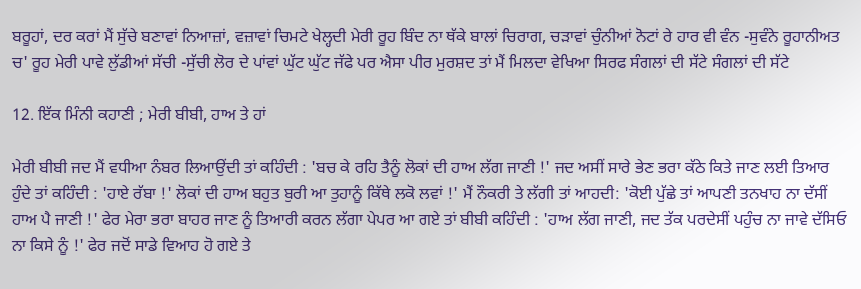ਬਰੂਹਾਂ, ਦਰ ਕਰਾਂ ਮੈਂ ਸੁੱਚੇ ਬਣਾਵਾਂ ਨਿਆਜ਼ਾਂ, ਵਜ਼ਾਵਾਂ ਚਿਮਟੇ ਖੇਲ੍ਹਦੀ ਮੇਰੀ ਰੂਹ ਬਿੰਦ ਨਾ ਥੱਕੇ ਬਾਲਾਂ ਚਿਰਾਗ, ਚੜਾਵਾਂ ਚੁੰਨੀਆਂ ਨੋਟਾਂ ਰੇ ਹਾਰ ਵੀ ਵੰਨ -ਸੁਵੰਨੇ ਰੂਹਾਨੀਅਤ ਚ' ਰੂਹ ਮੇਰੀ ਪਾਵੇ ਲੁੱਡੀਆਂ ਸੱਚੀ -ਸੁੱਚੀ ਲੋਰ ਦੇ ਪਾਂਵਾਂ ਘੁੱਟ ਘੁੱਟ ਜੱਫੇ ਪਰ ਐਸਾ ਪੀਰ ਮੁਰਸ਼ਦ ਤਾਂ ਮੈਂ ਮਿਲਦਾ ਵੇਖਿਆ ਸਿਰਫ ਸੰਗਲਾਂ ਦੀ ਸੱਟੇ ਸੰਗਲਾਂ ਦੀ ਸੱਟੇ

12. ਇੱਕ ਮਿੰਨੀ ਕਹਾਣੀ ; ਮੇਰੀ ਬੀਬੀ, ਹਾਅ ਤੇ ਹਾਂ

ਮੇਰੀ ਬੀਬੀ ਜਦ ਮੈਂ ਵਧੀਆ ਨੰਬਰ ਲਿਆਉਂਦੀ ਤਾਂ ਕਹਿੰਦੀ : 'ਬਚ ਕੇ ਰਹਿ ਤੈਨੂੰ ਲੋਕਾਂ ਦੀ ਹਾਅ ਲੱਗ ਜਾਣੀ !' ਜਦ ਅਸੀਂ ਸਾਰੇ ਭੇਣ ਭਰਾ ਕੱਠੇ ਕਿਤੇ ਜਾਣ ਲਈ ਤਿਆਰ ਹੁੰਦੇ ਤਾਂ ਕਹਿੰਦੀ : 'ਹਾਏ ਰੱਬਾ !' ਲੋਕਾਂ ਦੀ ਹਾਅ ਬਹੁਤ ਬੁਰੀ ਆ ਤੁਹਾਨੂੰ ਕਿੱਥੇ ਲਕੋ ਲਵਾਂ !' ਮੈਂ ਨੌਕਰੀ ਤੇ ਲੱਗੀ ਤਾਂ ਆਹਦੀ: 'ਕੋਈ ਪੁੱਛੇ ਤਾਂ ਆਪਣੀ ਤਨਖਾਹ ਨਾ ਦੱਸੀਂ ਹਾਅ ਪੈ ਜਾਣੀ !' ਫੇਰ ਮੇਰਾ ਭਰਾ ਬਾਹਰ ਜਾਣ ਨੂੰ ਤਿਆਰੀ ਕਰਨ ਲੱਗਾ ਪੇਪਰ ਆ ਗਏ ਤਾਂ ਬੀਬੀ ਕਹਿੰਦੀ : 'ਹਾਅ ਲੱਗ ਜਾਣੀ, ਜਦ ਤੱਕ ਪਰਦੇਸੀਂ ਪਹੁੰਚ ਨਾ ਜਾਵੇ ਦੱਸਿਓ ਨਾ ਕਿਸੇ ਨੂੰ !' ਫੇਰ ਜਦੋਂ ਸਾਡੇ ਵਿਆਹ ਹੋ ਗਏ ਤੇ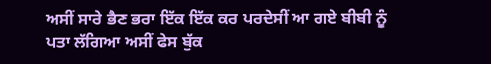ਅਸੀਂ ਸਾਰੇ ਭੈਣ ਭਰਾ ਇੱਕ ਇੱਕ ਕਰ ਪਰਦੇਸੀਂ ਆ ਗਏ ਬੀਬੀ ਨੂੰ ਪਤਾ ਲੱਗਿਆ ਅਸੀਂ ਫੇਸ ਬੁੱਕ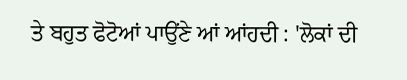ਤੇ ਬਹੁਤ ਫੋਟੋਆਂ ਪਾਉਂਣੇ ਆਂ ਆਂਹਦੀ : 'ਲੋਕਾਂ ਦੀ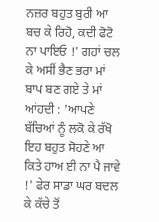ਨਜ਼ਰ ਬਹੁਤ ਬੁਰੀ ਆ ਬਚ ਕੇ ਰਿਹੋ, ਕਦੀ ਫੋਟੋ ਨਾ ਪਾਇਓ !' ਗਹਾਂ ਚਲ ਕੇ ਅਸੀਂ ਭੈਣ ਭਰਾ ਮਾਂ ਬਾਪ ਬਣ ਗਏ ਤੇ ਮਾਂ ਆਂਹਦੀ : 'ਆਪਣੇ ਬੱਚਿਆਂ ਨੂੰ ਲਕੋ ਕੇ ਰੱਖੋ ਇਹ ਬਹੁਤ ਸੋਹਣੇ ਆ ਕਿਤੇ ਹਾਅ ਈ ਨਾ ਪੈ ਜਾਵੇ !' ਫੇਰ ਸਾਡਾ ਘਰ ਬਦਲ ਕੇ ਕੱਚੇ ਤੋਂ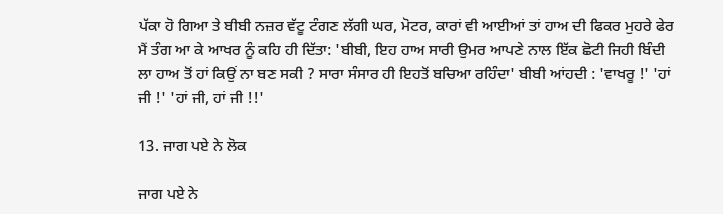ਪੱਕਾ ਹੋ ਗਿਆ ਤੇ ਬੀਬੀ ਨਜ਼ਰ ਵੱਟੂ ਟੰਗਣ ਲੱਗੀ ਘਰ, ਮੋਟਰ, ਕਾਰਾਂ ਵੀ ਆਈਆਂ ਤਾਂ ਹਾਅ ਦੀ ਫਿਕਰ ਮੁਹਰੇ ਫੇਰ ਮੈਂ ਤੰਗ ਆ ਕੇ ਆਖਰ ਨੂੰ ਕਹਿ ਹੀ ਦਿੱਤਾ: 'ਬੀਬੀ, ਇਹ ਹਾਅ ਸਾਰੀ ਉਮਰ ਆਪਣੇ ਨਾਲ ਇੱਕ ਛੋਟੀ ਜਿਹੀ ਬਿੰਦੀ ਲਾ ਹਾਅ ਤੋਂ ਹਾਂ ਕਿਉਂ ਨਾ ਬਣ ਸਕੀ ? ਸਾਰਾ ਸੰਸਾਰ ਹੀ ਇਹਤੋਂ ਬਚਿਆ ਰਹਿੰਦਾ' ਬੀਬੀ ਆਂਹਦੀ : 'ਵਾਖਰੂ !' 'ਹਾਂ ਜੀ !' 'ਹਾਂ ਜੀ, ਹਾਂ ਜੀ !!'

13. ਜਾਗ ਪਏ ਨੇ ਲੋਕ

ਜਾਗ ਪਏ ਨੇ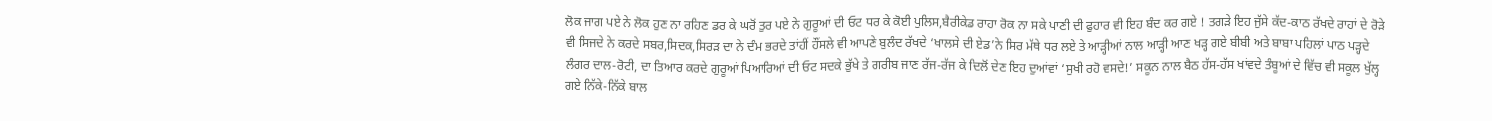ਲੋਕ ਜਾਗ ਪਏ ਨੇ ਲੋਕ ਹੁਣ ਨਾ ਰਹਿਣ ਡਰ ਕੇ ਘਰੋਂ ਤੁਰ ਪਏ ਨੇ ਗੁਰੂਆਂ ਦੀ ਓਟ ਧਰ ਕੇ ਕੋਈ ਪੁਲਿਸ,ਬੈਰੀਕੇਡ ਰਾਹਾ ਰੋਕ ਨਾ ਸਕੇ ਪਾਣੀ ਦੀ ਫੁਹਾਰ ਵੀ ਇਹ ਬੰਦ ਕਰ ਗਏ ! ਤਗੜੇ ਇਹ ਜੁੱਸੇ ਕੱਦ-ਕਾਠ ਰੱਖਦੇ ਰਾਹਾਂ ਦੇ ਰੋੜੇ ਵੀ ਸਿਜਦੇ ਨੇ ਕਰਦੇ ਸਬਰ,ਸਿਦਕ,ਸਿਰੜ ਦਾ ਨੇ ਦੰਮ ਭਰਦੇ ਤਾਂਹੀਂ ਹੌਂਸਲੇ ਵੀ ਆਪਣੇ ਬੁਲੰਦ ਰੱਖਦੇ ‘ਖਾਲਸੇ ਦੀ ਏਡ’ਨੇ ਸਿਰ ਮੱਥੇ ਧਰ ਲਏ ਤੇ ਆੜ੍ਹੀਆਂ ਨਾਲ ਆੜ੍ਹੀ ਆਣ ਖੜ੍ਹ ਗਏ ਬੀਬੀ ਅਤੇ ਬਾਬਾ ਪਹਿਲਾਂ ਪਾਠ ਪੜ੍ਹਦੇ ਲੰਗਰ ਦਾਲ-ਰੋਟੀ, ਦਾ ਤਿਆਰ ਕਰਦੇ ਗੁਰੂਆਂ ਪਿਆਰਿਆਂ ਦੀ ਓਟ ਸਦਕੇ ਭੁੱਖੇ ਤੇ ਗਰੀਬ ਜਾਣ ਰੱਜ-ਰੱਜ ਕੇ ਦਿਲੋਂ ਦੇਣ ਇਹ ਦੁਆਂਵਾਂ ‘ਸੁਖੀ ਰਹੋ ਵਸਦੇ!’ ਸਕੂਨ ਨਾਲ ਬੈਠ ਹੱਸ-ਹੱਸ ਖਾਂਵਦੇ ਤੰਬੂਆਂ ਦੇ ਵਿੱਚ ਵੀ ਸਕੂਲ ਖੁੱਲ੍ਹ ਗਏ ਨਿੱਕੇ-ਨਿੱਕੇ ਬਾਲ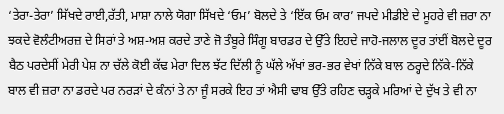‘ਤੇਰਾ-ਤੇਰਾ’ ਸਿੱਖਦੇ ਰਾਈ,ਰੱਤੀ, ਮਾਸ਼ਾ ਨਾਲੇ ਯੋਗਾ ਸਿੱਖਦੇ ‘ਓਮ’ ਬੋਲਦੇ ਤੇ ‘ਇੱਕ ਓਮ ਕਾਰ’ ਜਪਦੇ ਮੀਡੀਏ ਦੇ ਮੂਹਰੇ ਵੀ ਜ਼ਰਾ ਨਾ ਝਕਦੇ ਵੋਲੰਟੀਅਰਜ਼ ਦੇ ਸਿਰਾਂ ਤੇ ਅਸ਼-ਅਸ਼ ਕਰਦੇ ਤਾਣੇ ਜੋ ਤੰਬੂਰੇ ਸਿੰਗੂ ਬਾਰਡਰ ਦੇ ਉੱਤੇ ਇਹਦੇ ਜਾਹੋ-ਜਲਾਲ ਦੂਰ ਤਾਂਈਂ ਬੋਲਦੇ ਦੂਰ ਬੈਠ ਪਰਦੇਸੀਂ ਮੇਰੀ ਪੇਸ਼ ਨਾ ਚੱਲੇ ਕੋਈ ਕੱਢ ਮੇਰਾ ਦਿਲ ਝੱਟ ਦਿੱਲੀ ਨੂੰ ਘੱਲੇ ਅੱਖਾਂ ਭਰ-ਭਰ ਵੇਖਾਂ ਨਿੱਕੇ ਬਾਲ ਠਰ੍ਹਦੇ ਨਿੱਕੇ-ਨਿੱਕੇ ਬਾਲ ਵੀ ਜ਼ਰਾ ਨਾ ਡਰਦੇ ਪਰ ਨਰੜਾਂ ਦੇ ਕੰਨਾਂ ਤੇ ਨਾ ਜੂੰ ਸਰਕੇ ਇਹ ਤਾਂ ਐਸੀ ਢਾਬ ਉੱਤੇ ਰਹਿਣ ਚੜ੍ਹਕੇ ਮਰਿਆਂ ਦੇ ਦੁੱਖ ਤੇ ਵੀ ਨਾ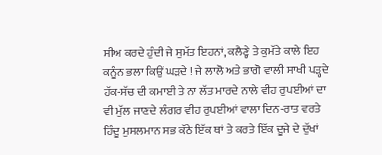ਸੀਅ ਕਰਦੇ ਹੁੰਦੀ ਜੇ ਸੁਮੱਤ ਇਹਨਾਂ, ਕਲੈਣ੍ਹੇ ਤੇ ਕੁਮੱਤੇ ਕਾਲੇ ਇਹ ਕਨੂੰਨ ਭਲਾ ਕਿਉਂ ਘੜਦੇ ! ਜੇ ਲਾਲੋ ਅਤੇ ਭਾਗੋ ਵਾਲੀ ਸਾਖੀ ਪੜ੍ਹਦੇ ਹੱਕ-ਸੱਚ ਦੀ ਕਮਾਈ ਤੇ ਨਾ ਲੱਤ ਮਾਰਦੇ ਨਾਲੇ ਵੀਹ ਰੁਪਈਆਂ ਦਾ ਵੀ ਮੁੱਲ ਜਾਣਦੇ ਲੰਗਰ ਵੀਹ ਰੁਪਈਆਂ ਵਾਲਾ ਦਿਨ-ਰਾਤ ਵਰਤੇ ਹਿੰਦੂ ਮੁਸਲਮਾਨ ਸਭ ਕੱਠੇ ਇੱਕ ਥਾਂ ਤੇ ਕਰਤੇ ਇੱਕ ਦੂਜੇ ਦੇ ਦੁੱਖਾਂ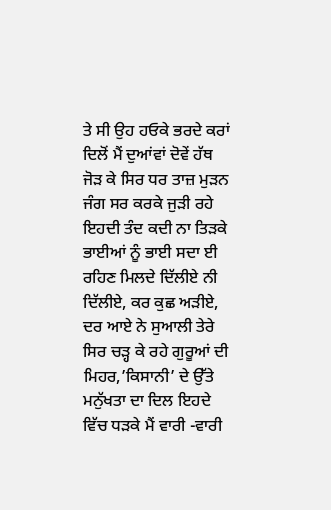ਤੇ ਸੀ ਉਹ ਹਓਕੇ ਭਰਦੇ ਕਰਾਂ ਦਿਲੋਂ ਮੈਂ ਦੁਆਂਵਾਂ ਦੋਵੇਂ ਹੱਥ ਜੋੜ ਕੇ ਸਿਰ ਧਰ ਤਾਜ਼ ਮੁੜਨ ਜੰਗ ਸਰ ਕਰਕੇ ਜੁੜੀ ਰਹੇ ਇਹਦੀ ਤੰਦ ਕਦੀ ਨਾ ਤਿੜਕੇ ਭਾਈਆਂ ਨੂੰ ਭਾਈ ਸਦਾ ਈ ਰਹਿਣ ਮਿਲਦੇ ਦਿੱਲੀਏ ਨੀ ਦਿੱਲੀਏ, ਕਰ ਕੁਛ ਅੜੀਏ, ਦਰ ਆਏ ਨੇ ਸੁਆਲੀ ਤੇਰੇ ਸਿਰ ਚੜ੍ਹ ਕੇ ਰਹੇ ਗੁਰੂਆਂ ਦੀ ਮਿਹਰ,’ਕਿਸਾਨੀ’ ਦੇ ਉੱਤੇ ਮਨੁੱਖਤਾ ਦਾ ਦਿਲ ਇਹਦੇ ਵਿੱਚ ਧੜਕੇ ਮੈਂ ਵਾਰੀ -ਵਾਰੀ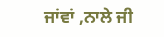ਜਾਂਵਾਂ ,ਨਾਲੇ ਜੀ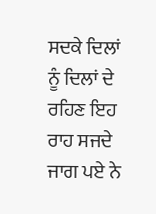ਸਦਕੇ ਦਿਲਾਂ ਨੂੰ ਦਿਲਾਂ ਦੇ ਰਹਿਣ ਇਹ ਰਾਹ ਸਜਦੇ ਜਾਗ ਪਏ ਨੇ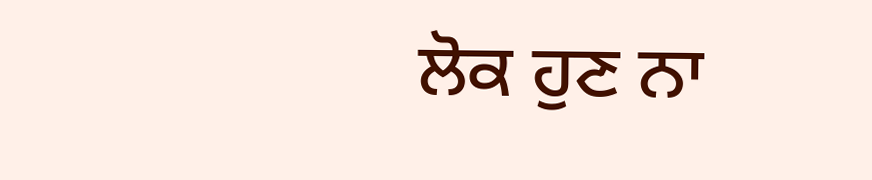ਲੋਕ ਹੁਣ ਨਾ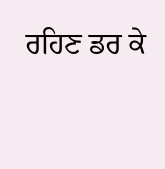ਰਹਿਣ ਡਰ ਕੇ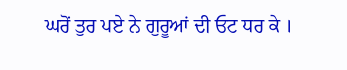ਘਰੋਂ ਤੁਰ ਪਏ ਨੇ ਗੁਰੂਆਂ ਦੀ ਓਟ ਧਰ ਕੇ ।